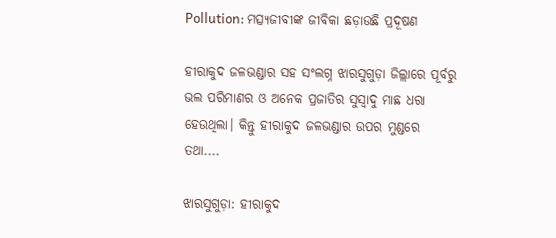Pollution: ମତ୍ସ୍ୟଜୀବୀଙ୍କ ଜୀବିକା ଛଡ଼ାଉଛି ପ୍ରଦୂଷଣ

ହୀରାକୁଦ ଜଳଭଣ୍ଡାର ସହ ସଂଲଗ୍ନ ଝାରସୁଗୁଡ଼ା ଜିଲ୍ଲାରେ ପୂର୍ବରୁ ଭଲ ପରିମାଣର ଓ ଅନେକ ପ୍ରଜାତିର ସୁସ୍ବାଦୁ ମାଛ ଧରା ହେଉଥିଲା। କିନ୍ତୁ ହୀରାକୁଦ ଜଳଭଣ୍ଡାର ଉପର ମୁଣ୍ଡରେ ତଥା....

ଝାରସୁଗୁଡ଼ା: ହୀରାକୁଦ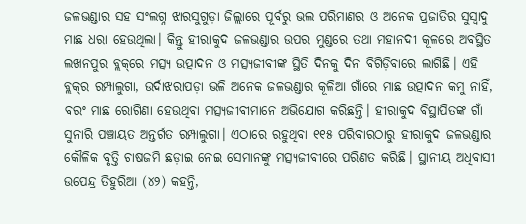ଜଳଭଣ୍ଡାର ସହ ସଂଲଗ୍ନ ଝାରସୁଗୁଡ଼ା ଜିଲ୍ଲାରେ ପୂର୍ବରୁ ଭଲ ପରିମାଣର ଓ ଅନେକ ପ୍ରଜାତିର ସୁସ୍ବାଦୁ ମାଛ ଧରା ହେଉଥିଲା। କିନ୍ତୁ ହୀରାକୁଦ ଜଳଭଣ୍ଡାର ଉପର ମୁଣ୍ଡରେ ତଥା ମହାନଦୀ କୂଳରେ ଅବସ୍ଥିତ ଲଖନପୁର ବ୍ଲକ୍‌ରେ ମତ୍ସ୍ୟ ଉତ୍ପାଦନ ଓ ମତ୍ସ୍ୟଜୀବୀଙ୍କ ସ୍ଥିତି ଦିନକୁ ଦିନ ବିଗିଡ଼ିବାରେ ଲାଗିଛି। ଏହି ବ୍ଲକ୍‌ର ରମ୍ପାଲୁଗା, ଉର୍ଦାଝରାପଡ଼ା ଭଳି ଅନେକ ଜଳଭଣ୍ଡାର କୂଳିଆ ଗାଁରେ ମାଛ ଉତ୍ପାଦନ କମୁ ନାହିଁ, ବରଂ ମାଛ ରୋଗିଣା ହେଉଥିବା ମତ୍ସ୍ୟଜୀବୀମାନେ ଅଭିଯୋଗ କରିଛନ୍ତି। ହୀରାକୁଦ ବିସ୍ଥାପିତଙ୍କ ଗାଁ ସୁନାରି ପଞ୍ଚାୟତ ଅନ୍ତର୍ଗତ ରମ୍ପାଲୁଗା। ଏଠାରେ ରହୁଥିବା ୧୧୫ ପରିବାରଠାରୁ ହୀରାକୁଦ ଜଳଭଣ୍ଡାର କୌଳିକ ବୃତ୍ତି ଚାଷଜମି ଛଡ଼ାଇ ନେଇ ସେମାନଙ୍କୁ ମତ୍ସ୍ୟଜୀବୀରେ ପରିଣତ କରିଛି। ସ୍ଥାନୀୟ ଅଧିବାସୀ ଉପେନ୍ଦ୍ର ତିହୁରିଆ (୪୨) କହନ୍ତି,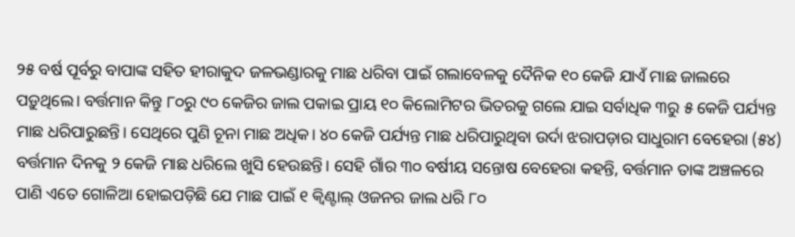୨୫ ବର୍ଷ ପୂର୍ବରୁ ବାପାଙ୍କ ସହିତ ହୀରାକୁଦ ଜଳଭଣ୍ଡାରକୁ ମାଛ ଧରିବା ପାଇଁ ଗଲାବେଳକୁ ଦୈନିକ ୧୦ କେଜି ଯାଏଁ ମାଛ ଜାଲରେ ପଡ଼ୁଥିଲେ। ବର୍ତ୍ତମାନ କିନ୍ତୁ ୮୦ରୁ ୯୦ କେଜିର ଜାଲ ପକାଇ ପ୍ରାୟ ୧୦ କିଲୋମିଟର ଭିତରକୁ ଗଲେ ଯାଇ ସର୍ବାଧିକ ୩ରୁ ୫ କେଜି ପର୍ଯ୍ୟନ୍ତ ମାଛ ଧରିପାରୁଛନ୍ତି। ସେଥିରେ ପୁଣି ଚୂନା ମାଛ ଅଧିକ। ୪୦ କେଜି ପର୍ଯ୍ୟନ୍ତ ମାଛ ଧରିପାରୁଥିବା ଉର୍ଦା ଝରାପଡ଼ାର ସାଧୁରାମ ବେହେରା (୫୪) ବର୍ତ୍ତମାନ ଦିନକୁ ୨ କେଜି ମାଛ ଧରିଲେ ଖୁସି ହେଉଛନ୍ତି। ସେହି ଗାଁର ୩୦ ବର୍ଷୀୟ ସନ୍ତୋଷ ବେହେରା କହନ୍ତି, ବର୍ତ୍ତମାନ ତାଙ୍କ ଅଞ୍ଚଳରେ ପାଣି ଏତେ ଗୋଳିଆ ହୋଇପଡ଼ିଛି ଯେ ମାଛ ପାଇଁ ୧ କ୍ବିଣ୍ଟାଲ୍‌ ଓଜନର ଜାଲ ଧରି ୮୦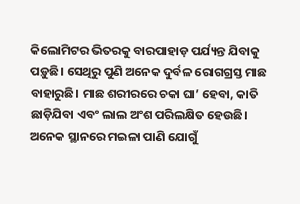କିଲୋମିଟର ଭିତରକୁ ବାରପାହାଡ଼ ପର୍ଯ୍ୟନ୍ତ ଯିବାକୁ ପଡ଼ୁଛି। ସେଥିରୁ ପୁଣି ଅନେକ ଦୁର୍ବଳ ରୋଗଗ୍ରସ୍ତ ମାଛ ବାହାରୁଛି। ମାଛ ଶରୀରରେ ଚକା ଘା’ ହେବା, କାତି ଛାଡ଼ିଯିବା ଏବଂ ଲାଲ ଅଂଶ ପରିଲକ୍ଷିତ ହେଉଛି। ଅନେକ ସ୍ଥାନରେ ମଇଳା ପାଣି ଯୋଗୁଁ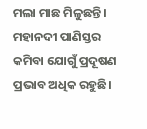ମଲା ମାଛ ମିଳୁଛନ୍ତି। ମହାନଦୀ ପାଣିସ୍ତର କମିବା ଯୋଗୁଁ ପ୍ରଦୂଷଣ ପ୍ରଭାବ ଅଧିକ ରହୁଛି।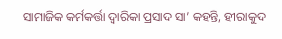ସାମାଜିକ କର୍ମକର୍ତ୍ତା ଦ୍ବାରିକା ପ୍ରସାଦ ସା’ କହନ୍ତି, ହୀରାକୁଦ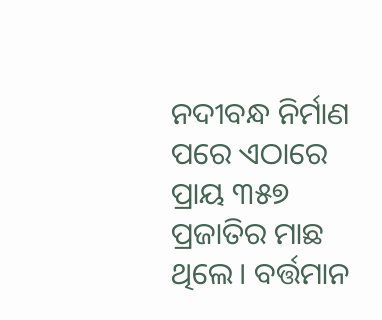ନଦୀବନ୍ଧ ନିର୍ମାଣ ପରେ ଏଠାରେ ପ୍ରାୟ ୩୫୭ ପ୍ରଜାତିର ମାଛ ଥିଲେ। ବର୍ତ୍ତମାନ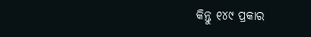କିନ୍ତୁ ୧୪୯ ପ୍ରକାର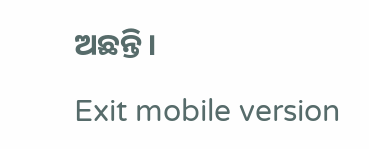ଅଛନ୍ତି।

Exit mobile version